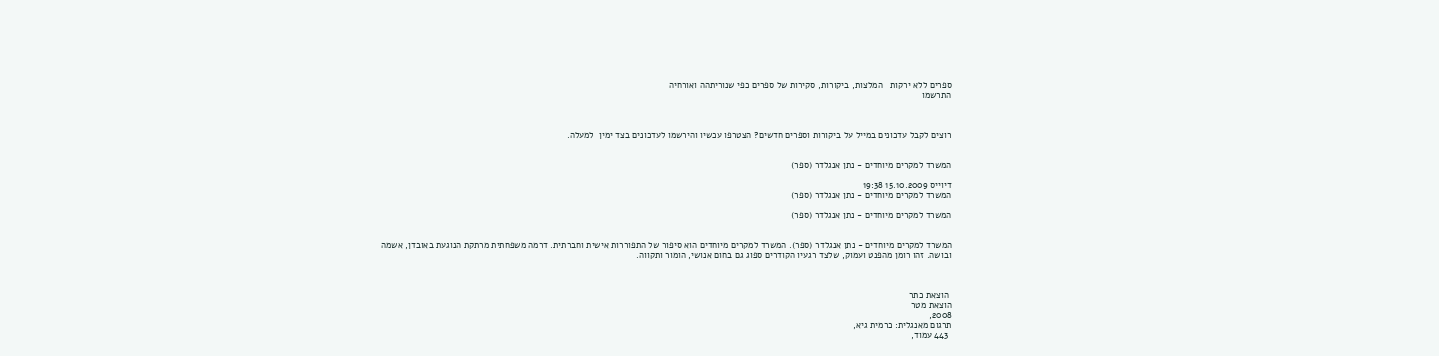ספרים ללא ירקות   המלצות, ביקורות, סקירות של ספרים כפי שנוריתהה ואורחיה
התרשמו



רוצים לקבל עדכונים במייל על ביקורות וספרים חדשים? הצטרפו עכשיו והירשמו לעדכונים בצד ימין  למעלה.


המשרד למקרים מיוחדים - נתן אנגלדר (ספר)

דיוייס 15.10.2009 19:38
המשרד למקרים מיוחדים - נתן אנגלדר (ספר)

המשרד למקרים מיוחדים - נתן אנגלדר (ספר)


המשרד למקרים מיוחדים - נתן אנגלדר (ספר). המשרד למקרים מיוחדים הוא סיפור של התפוררות אישית וחברתית. דרמה משפחתית מרתקת הנוגעת באובדן, אשמה ובושה. זהו רומן מהפנט ועמוק, שלצד רגעיו הקודרים ספוג גם בחום אנושי, הומור ותקווה.



 הוצאת כתר
הוצאת מטר
2008,
תרגום מאנגלית: כרמית גיא,
 443 עמוד,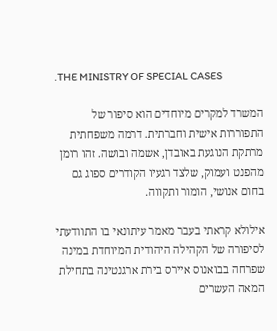.THE MINISTRY OF SPECIAL CASES

המשרד למקרים מיוחדים הוא סיפור של התפוררות אישית וחברתית. דרמה משפחתית מרתקת הנוגעת באובדן, אשמה ובושה. זהו רומן מהפנט ועמוק, שלצד רגעיו הקודרים ספוג גם בחום אנושי, הומור ותקווה.

אילולא קראתי בעבר מאמר עיתונאי בו התוודעתי לסיפורה של הקהילה היהודית המיוחדת במינה שפרחה בבואנוס איירס בירת ארגנטינה בתחילת המאה העשרים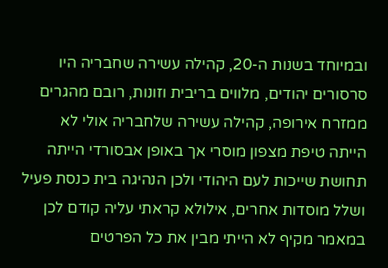ובמיוחד בשנות ה-20, קהילה עשירה שחבריה היו סרסורים יהודים, מלווים בריבית וזונות, רובם מהגרים ממזרח אירופה, קהילה עשירה שלחבריה אולי לא הייתה טיפת מצפון מוסרי אך באופן אבסורדי הייתה תחושת שייכות לעם היהודי ולכן הנהיגה בית כנסת פעיל ושלל מוסדות אחרים, אילולא קראתי עליה קודם לכן במאמר מקיף לא הייתי מבין את כל הפרטים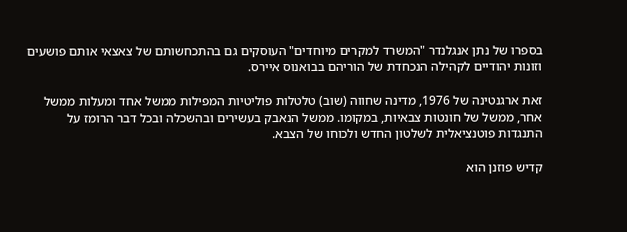בספרו של נתן אנגלנדר "המשרד למקרים מיוחדים" העוסקים גם בהתכחשותם של צאצאי אותם פושעים וזונות יהודיים לקהילה הנכחדת של הוריהם בבואנוס איירס.

זאת ארגנטינה של 1976, מדינה שחווה (שוב) טלטלות פוליטיות המפילות ממשל אחד ומעלות ממשל אחר, ממשל של חונטות צבאיות, במקומו. ממשל הנאבק בעשירים ובהשכלה ובכל דבר הרומז על התנגדות פוטנציאלית לשלטון החדש ולכוחו של הצבא.

קדיש פוזנן הוא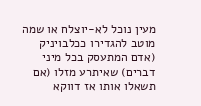מעין נוכל לא-יוצלח או שמה מוטב להגדירו ככלבויניק (אדם המתעסק בכל מיני דברים) שאיתרע מזלו (אם תשאלו אותו אז דווקא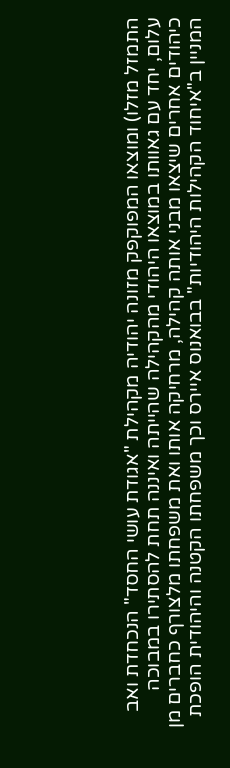התמזל מזלו) ומוצאו המפוקפק מזונה יהודיה מקהילת "אגודת עושי החסד" הנכחדת ואב עלום, יחד עם גאוותו במוצאו היהודי מהקהילה שהייתה ואיננה תחת להסתירו במבוכה כיהודים אחרים שיצאו מבני אותה קהילה, מרחיקה אותו ואת משפחתו מלצורף כחברים מן המניין ב"איחוד הקהילות היהודיות" בבואנוס איירס וכך משפחתו הקטנה והיהודית הופכת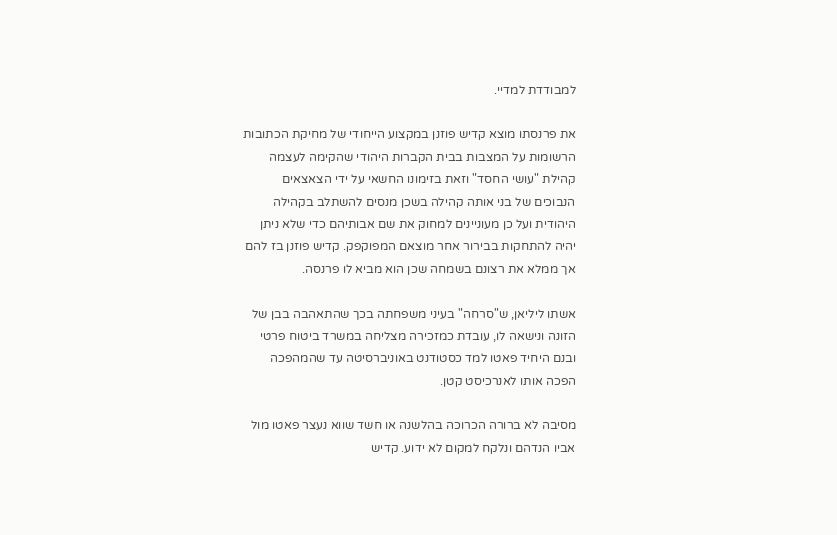למבודדת למדיי.

את פרנסתו מוצא קדיש פוזנן במקצוע הייחודי של מחיקת הכתובות הרשומות על המצבות בבית הקברות היהודי שהקימה לעצמה קהילת "עושי החסד" וזאת בזימונו החשאי על ידי הצאצאים הנבוכים של בני אותה קהילה בשכן מנסים להשתלב בקהילה היהודית ועל כן מעוניינים למחוק את שם אבותיהם כדי שלא ניתן יהיה להתחקות בבירור אחר מוצאם המפוקפק. קדיש פוזנן בז להם אך ממלא את רצונם בשמחה שכן הוא מביא לו פרנסה.

אשתו ליליאן, ש"סרחה" בעיני משפחתה בכך שהתאהבה בבן של הזונה ונישאה לו, עובדת כמזכירה מצליחה במשרד ביטוח פרטי ובנם היחיד פאטו למד כסטודנט באוניברסיטה עד שהמהפכה הפכה אותו לאנרכיסט קטן.

מסיבה לא ברורה הכרוכה בהלשנה או חשד שווא נעצר פאטו מול אביו הנדהם ונלקח למקום לא ידוע. קדיש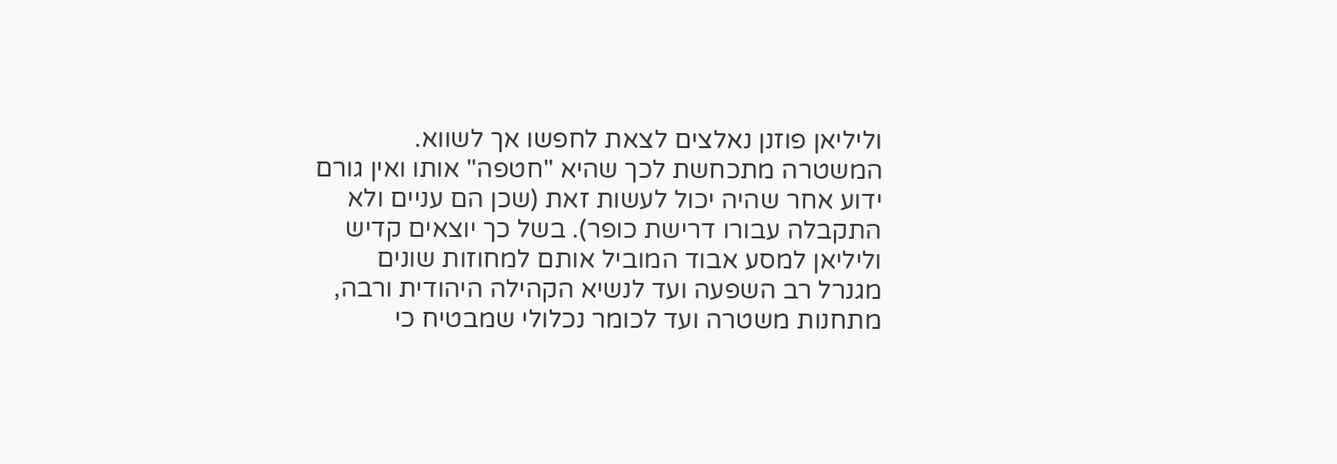וליליאן פוזנן נאלצים לצאת לחפשו אך לשווא. המשטרה מתכחשת לכך שהיא "חטפה" אותו ואין גורם ידוע אחר שהיה יכול לעשות זאת (שכן הם עניים ולא התקבלה עבורו דרישת כופר). בשל כך יוצאים קדיש וליליאן למסע אבוד המוביל אותם למחוזות שונים מגנרל רב השפעה ועד לנשיא הקהילה היהודית ורבה, מתחנות משטרה ועד לכומר נכלולי שמבטיח כי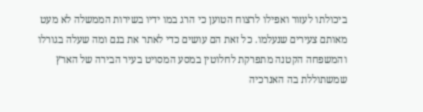ביכולתו לעזור ואפילו לרצוח הטוען כי הרג במו ידיו בשירות הממשלה לא מעט מאותם צעירים שנעלמו. כל זאת הם עושים כדי לאתר את בנם ומה שעלה בגורלו והמשפחה הקטנה מתפרקת לחלוטין במסע המסויט בעיר הבירה של הארץ שמשתוללת בה האנרכיה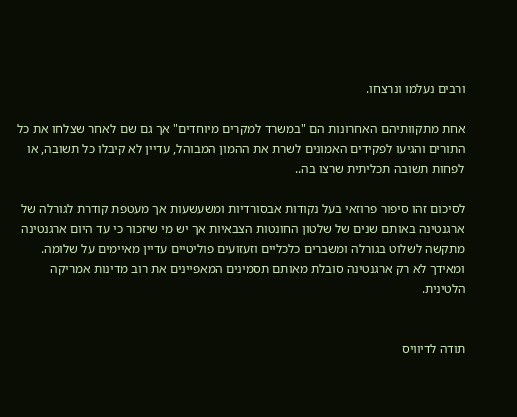ורבים נעלמו ונרצחו.

אחת מתקוותיהם האחרונות הם "במשרד למקרים מיוחדים" אך גם שם לאחר שצלחו את כל התורים והגיעו לפקידים האמונים לשרת את ההמון המבוהל, עדיין לא קיבלו כל תשובה, או לפחות תשובה תכליתית שרצו בה..

לסיכום זהו סיפור פרוזאי בעל נקודות אבסורדיות ומשעשעות אך מעטפת קודרת לגורלה של ארגנטינה באותם שנים של שלטון החונטות הצבאיות אך יש מי שיזכור כי עד היום ארגנטינה מתקשה לשלוט בגורלה ומשברים כלכליים וזעזועים פוליטיים עדיין מאיימים על שלומה. ומאידך לא רק ארגנטינה סובלת מאותם תסמינים המאפיינים את רוב מדינות אמריקה הלטינית.


תודה לדיוויס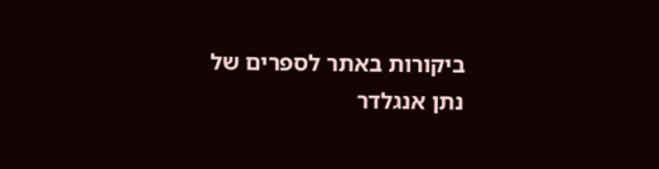ביקורות באתר לספרים של נתן אנגלדר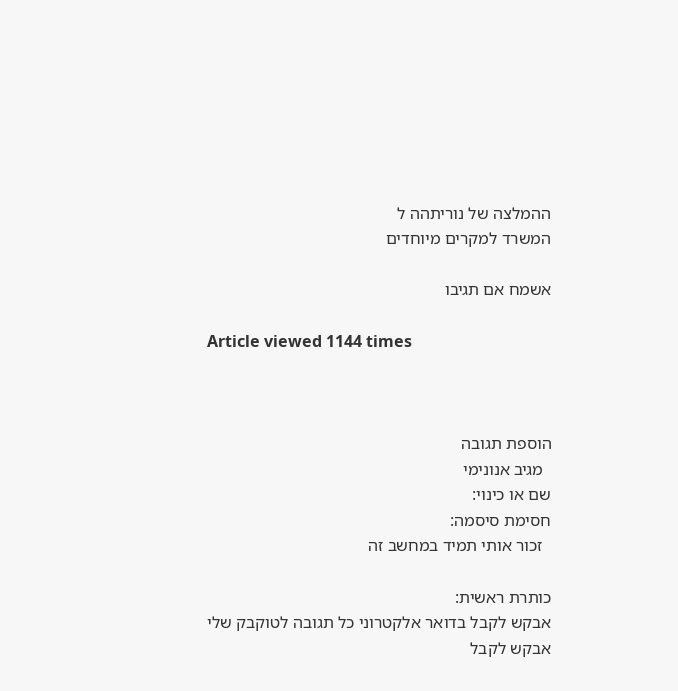ההמלצה של נוריתהה ל
המשרד למקרים מיוחדים

אשמח אם תגיבו

Article viewed 1144 times



הוספת תגובה
  מגיב אנונימי
שם או כינוי:
חסימת סיסמה:
  זכור אותי תמיד במחשב זה

כותרת ראשית:
אבקש לקבל בדואר אלקטרוני כל תגובה לטוקבק שלי
אבקש לקבל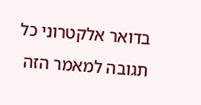בדואר אלקטרוני כל תגובה למאמר הזה